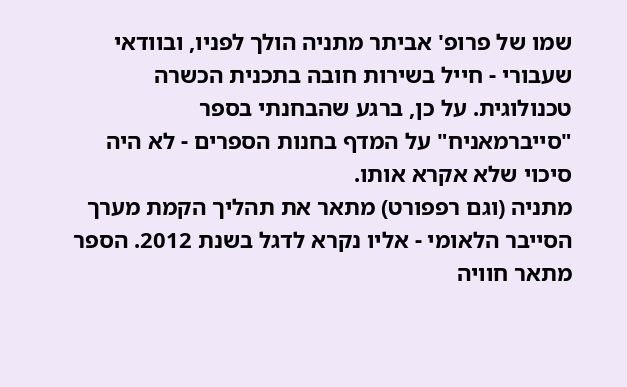שמו של פרופ' אביתר מתניה הולך לפניו, ובוודאי שעבורי - חייל בשירות חובה בתכנית הכשרה טכנולוגית. על כן, ברגע שהבחנתי בספר "סייברמאניח" על המדף בחנות הספרים - לא היה סיכוי שלא אקרא אותו.
מתניה (וגם רפפורט) מתאר את תהליך הקמת מערך הסייבר הלאומי - אליו נקרא לדגל בשנת 2012. הספר מתאר חוויה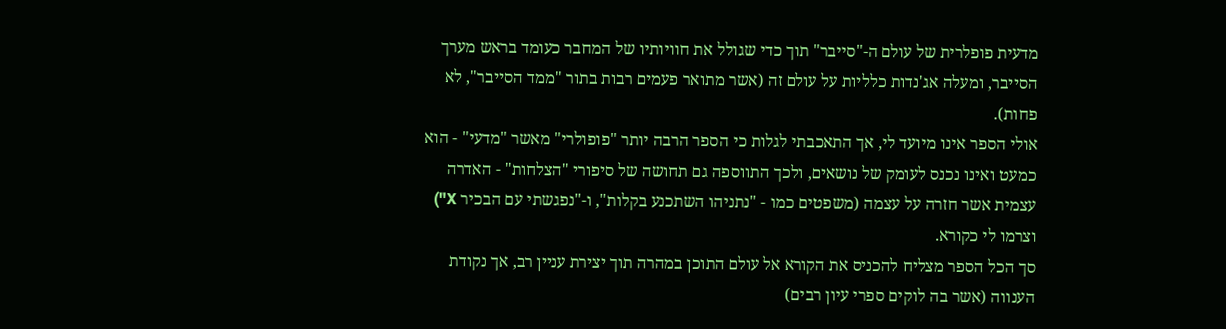מדעית פופלרית של עולם ה-"סייבר" תוך כדי שגולל את חוויותיו של המחבר כעומד בראש מערך הסייבר, ומעלה אג'נדות כלליות על עולם זה (אשר מתואר פעמים רבות בתור "ממד הסייבר", לא פחות).
אולי הספר אינו מיועד לי, אך התאכבתי לגלות כי הספר הרבה יותר "פופולרי" מאשר "מדעי" - הוא כמעט ואינו נכנס לעומק של נושאים, ולכך התווספה גם תחושה של סיפורי "הצלחות" - האדרה עצמית אשר חזרה על עצמה (משפטים כמו - "נתניהו השתכנע בקלות", ו-"נפגשתי עם הבכיר X") וצרמו לי כקורא.
סך הכל הספר מצליח להכניס את הקורא אל עולם התוכן במהרה תוך יצירת עניין רב, אך נקודת הענווה (אשר בה לוקים ספרי עיון רבים)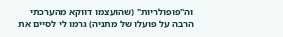וה"פופולריות" (שהועצמו דווקא מהערכתי הרבה על פועלו של מתניה) גרמו לי לסיים את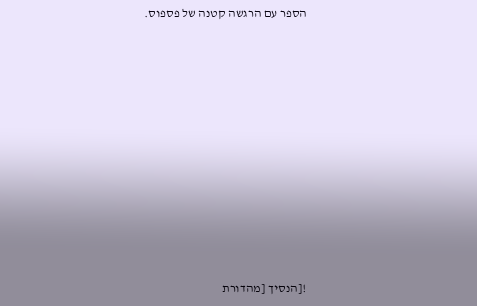הספר עם הרגשה קטנה של פספוס.












![הנסיך [מהדורת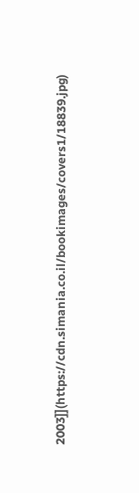2003]](https://cdn.simania.co.il/bookimages/covers1/18839.jpg)